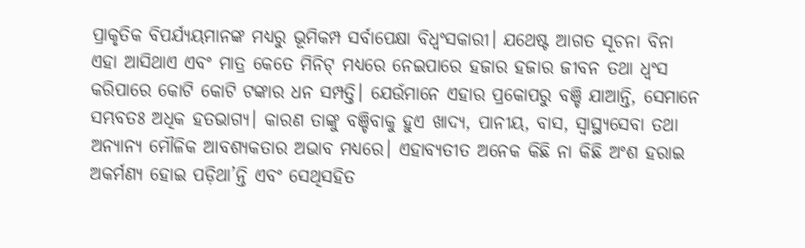ପ୍ରାକୃତିକ ବିପର୍ଯ୍ୟୟମାନଙ୍କ ମଧ୍ୟରୁ ଭୂମିକମ୍ପ ସର୍ବାପେକ୍ଷା ବିଧ୍ୱଂସକାରୀ। ଯଥେଷ୍ଟ ଆଗତ ସୂଚନା ବିନା ଏହା ଆସିଥାଏ ଏବଂ ମାତ୍ର କେତେ ମିନିଟ୍ ମଧ୍ୟରେ ନେଇପାରେ ହଜାର ହଜାର ଜୀବନ ତଥା ଧ୍ୱଂସ କରିପାରେ କୋଟି କୋଟି ଟଙ୍କାର ଧନ ସମ୍ପତ୍ତି। ଯେଉଁମାନେ ଏହାର ପ୍ରକୋପରୁ ବଞ୍ଚି ଯାଆନ୍ତି, ସେମାନେ ସମ୍ଭବତଃ ଅଧିକ ହତଭାଗ୍ୟ। କାରଣ ତାଙ୍କୁ ବଞ୍ଚିବାକୁ ହୁଏ ଖାଦ୍ୟ, ପାନୀୟ, ବାସ, ସ୍ୱାସ୍ଥ୍ୟସେବା ତଥା ଅନ୍ୟାନ୍ୟ ମୌଳିକ ଆବଶ୍ୟକତାର ଅଭାବ ମଧ୍ୟରେ। ଏହାବ୍ୟତୀତ ଅନେକ କିଛି ନା କିଛି ଅଂଶ ହରାଇ ଅକର୍ମଣ୍ୟ ହୋଇ ପଡ଼ିଥା’ନ୍ତି ଏବଂ ସେଥିସହିତ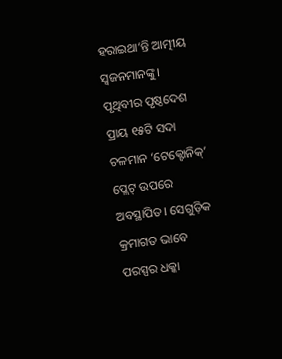ହରାଇଥା’ନ୍ତି ଆତ୍ମୀୟ ସ୍ୱଜନମାନଙ୍କୁ।
ପୃଥିବୀର ପୃଷ୍ଠଦେଶ ପ୍ରାୟ ୧୫ଟି ସଦା ଚଳମାନ ‘ଟେକ୍ଟୋନିକ୍’ ପ୍ଲେଟ୍ ଉପରେ ଅବସ୍ଥାପିତ। ସେଗୁଡ଼ିକ କ୍ରମାଗତ ଭାବେ ପରସ୍ପର ଧକ୍କା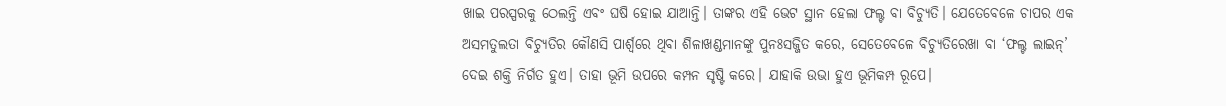ଖାଇ ପରସ୍ପରକୁ ଠେଲନ୍ତି ଏବଂ ଘଷି ହୋଇ ଯାଆନ୍ତି। ତାଙ୍କର ଏହି ଭେଟ ସ୍ଥାନ ହେଲା ଫଲ୍ଟ ବା ବିଚ୍ୟୁତି। ଯେତେବେଳେ ଚାପର ଏକ ଅସମତୁଲତା ବିଚ୍ୟୁତିର କୌଣସି ପାର୍ଶ୍ବରେ ଥିବା ଶିଳାଖଣ୍ଡମାନଙ୍କୁ ପୁନଃସଜ୍ଜିତ କରେ, ସେତେବେଳେ ବିଚ୍ୟୁତିରେଖା ବା ‘ଫଲ୍ଟ ଲାଇନ୍’ ଦେଇ ଶକ୍ତି ନିର୍ଗତ ହୁଏ। ତାହା ଭୂମି ଉପରେ କମ୍ପନ ସୃଷ୍ଟି କରେ। ଯାହାକି ଉଭା ହୁଏ ଭୂମିକମ୍ପ ରୂପେ।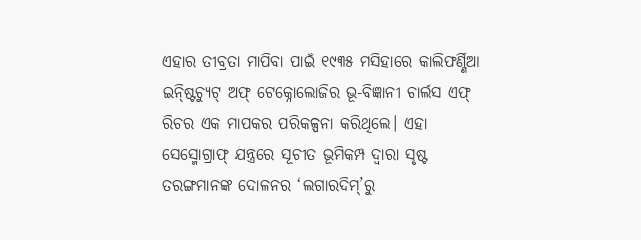ଏହାର ତୀବ୍ରତା ମାପିବା ପାଇଁ ୧୯୩୫ ମସିହାରେ କାଲିଫର୍ଣ୍ଣିଆ ଇନ୍ଷ୍ଟିଚ୍ୟୁଟ୍ ଅଫ୍ ଟେକ୍ନୋଲୋଜିର ଭୂ-ବିଜ୍ଞାନୀ ଚାର୍ଲସ ଏଫ୍ ରିଚର ଏକ ମାପକର ପରିକଳ୍ପନା କରିଥିଲେ। ଏହା ସେସ୍ମୋଗ୍ରାଫ୍ ଯନ୍ତ୍ରରେ ସୂଚୀତ ଭୂମିକମ୍ପ ଦ୍ୱାରା ସୃଷ୍ଟ ତରଙ୍ଗମାନଙ୍କ ଦୋଳନର ‘ଲଗାରଦିମ୍’ରୁ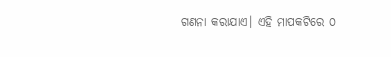ଗଣନା କରାଯାଏ। ଏହି ମାପକଟିରେ ୦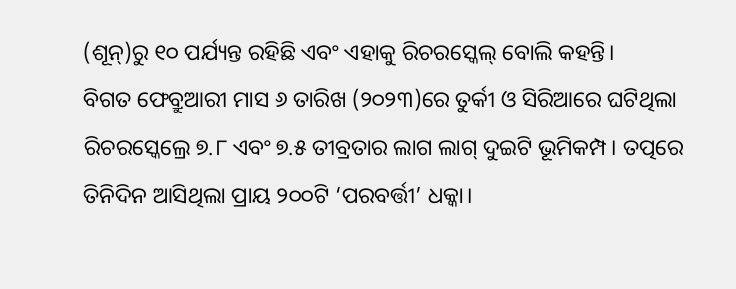(ଶୂନ୍)ରୁ ୧୦ ପର୍ଯ୍ୟନ୍ତ ରହିଛି ଏବଂ ଏହାକୁ ରିଚରସ୍କେଲ୍ ବୋଲି କହନ୍ତି।
ବିଗତ ଫେବ୍ରୁଆରୀ ମାସ ୬ ତାରିଖ (୨୦୨୩)ରେ ତୁର୍କୀ ଓ ସିରିଆରେ ଘଟିଥିଲା ରିଚରସ୍କେଲ୍ରେ ୭.୮ ଏବଂ ୭.୫ ତୀବ୍ରତାର ଲାଗ ଲାଗ୍ ଦୁଇଟି ଭୂମିକମ୍ପ। ତତ୍ପରେ ତିନିଦିନ ଆସିଥିଲା ପ୍ରାୟ ୨୦୦ଟି ‘ପରବର୍ତ୍ତୀ’ ଧକ୍କା।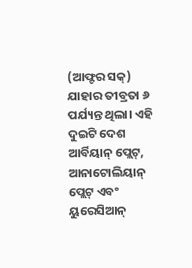(ଆଫ୍ଟର ସକ୍) ଯାହାର ତୀବ୍ରତା ୬ ପର୍ଯ୍ୟନ୍ତ ଥିଲା। ଏହି ଦୁଇଟି ଦେଶ ଆର୍ବିୟାନ୍ ପ୍ଲେଟ୍, ଆନାଟୋଲିୟାନ୍ ପ୍ଲେଟ୍ ଏବଂ ୟୁରେସିଆନ୍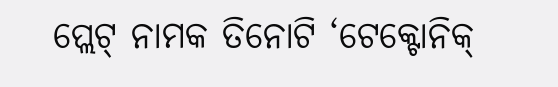ପ୍ଲେଟ୍ ନାମକ ତିନୋଟି ‘ଟେକ୍ଟୋନିକ୍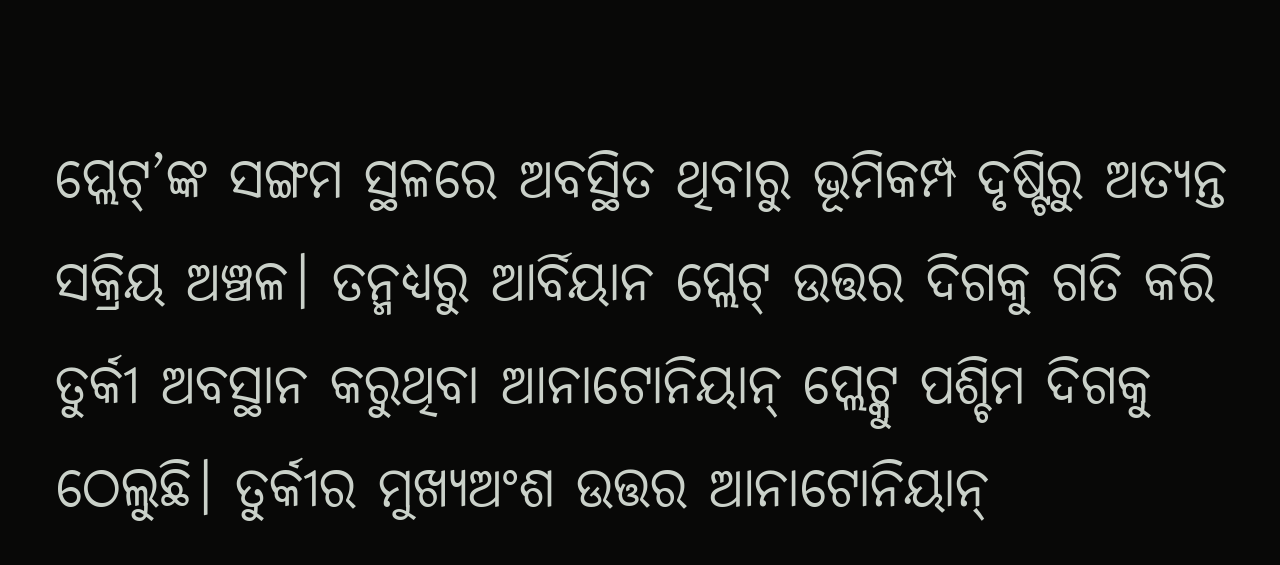ପ୍ଲେଟ୍’ଙ୍କ ସଙ୍ଗମ ସ୍ଥଳରେ ଅବସ୍ଥିତ ଥିବାରୁ ଭୂମିକମ୍ପ ଦୃଷ୍ଟିରୁ ଅତ୍ୟନ୍ତ ସକ୍ରିୟ ଅଞ୍ଚଳ। ତନ୍ମଧ୍ୟରୁ ଆର୍ବିୟାନ ପ୍ଲେଟ୍ ଉତ୍ତର ଦିଗକୁ ଗତି କରି ତୁର୍କୀ ଅବସ୍ଥାନ କରୁଥିବା ଆନାଟୋନିୟାନ୍ ପ୍ଲେଟ୍କୁ ପଶ୍ଚିମ ଦିଗକୁ ଠେଲୁଛି। ତୁର୍କୀର ମୁଖ୍ୟଅଂଶ ଉତ୍ତର ଆନାଟୋନିୟାନ୍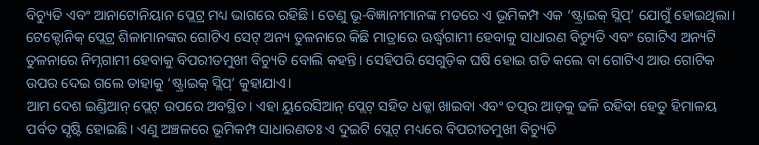ବିଚ୍ୟୁତି ଏବଂ ଆନାଟୋନିୟାନ ପ୍ଲେଟ୍ର ମଧ୍ୟ ଭାଗରେ ରହିଛି। ତେଣୁ ଭୂ-ବିଜ୍ଞାନୀମାନଙ୍କ ମତରେ ଏ ଭୂମିକମ୍ପ ଏକ ‘ଷ୍ଟ୍ରାଇକ୍ ସ୍ଲିପ୍’ ଯୋଗୁଁ ହୋଇଥିଲା।
ଟେକ୍ଟୋନିକ୍ ପ୍ଲେଟ୍ର ଶିଳାମାନଙ୍କର ଗୋଟିଏ ସେଟ୍ ଅନ୍ୟ ତୁଳନାରେ କିଛି ମାତ୍ରାରେ ଊର୍ଦ୍ଧ୍ବଗାମୀ ହେବାକୁ ସାଧାରଣ ବିଚ୍ୟୁତି ଏବଂ ଗୋଟିଏ ଅନ୍ୟଟି ତୁଳନାରେ ନିମ୍ନଗାମୀ ହେବାକୁ ବିପରୀତମୁଖୀ ବିଚ୍ୟୁତି ବୋଲି କହନ୍ତି। ସେହିପରି ସେଗୁଡ଼ିକ ଘଷି ହୋଇ ଗତି କଲେ ବା ଗୋଟିଏ ଆଉ ଗୋଟିକ ଉପର ଦେଇ ଗଲେ ତାହାକୁ ‘ଷ୍ଟ୍ରାଇକ୍ ସ୍ଲିପ୍’ କୁହାଯାଏ।
ଆମ ଦେଶ ଇଣ୍ଡିଆନ୍ ପ୍ଲେଟ୍ ଉପରେ ଅବସ୍ଥିତ। ଏହା ୟୁରେସିଆନ୍ ପ୍ଲେଟ୍ ସହିତ ଧକ୍କା ଖାଇବା ଏବଂ ତତ୍ପର ଆଡ଼କୁ ଢଳି ରହିବା ହେତୁ ହିମାଳୟ ପର୍ବତ ସୃଷ୍ଟି ହୋଇଛି। ଏଣୁ ଅଞ୍ଚଳରେ ଭୂମିକମ୍ପ ସାଧାରଣତଃ ଏ ଦୁଇଟି ପ୍ଲେଟ୍ ମଧ୍ୟରେ ବିପରୀତମୁଖୀ ବିଚ୍ୟୁତି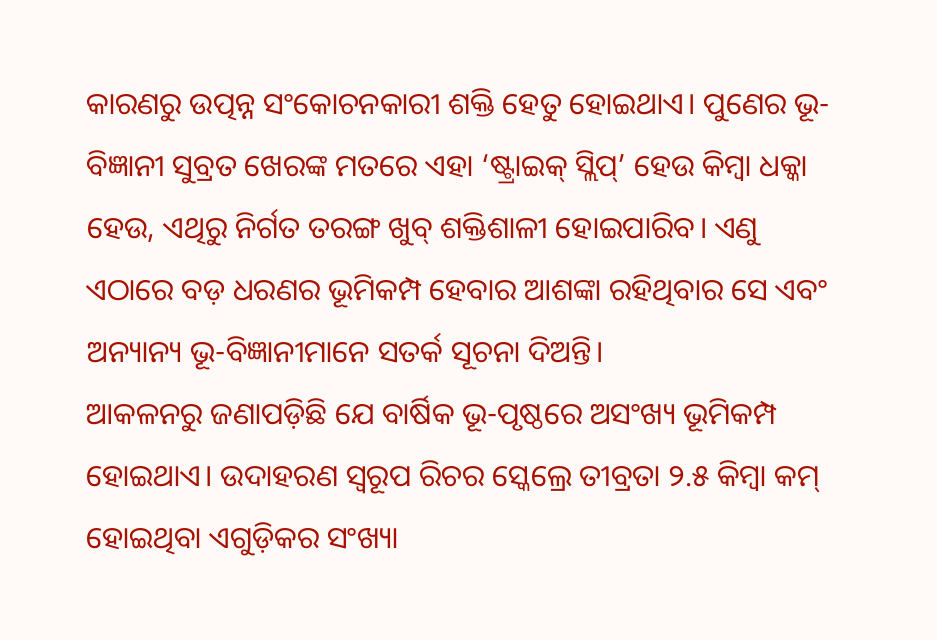କାରଣରୁ ଉତ୍ପନ୍ନ ସଂକୋଚନକାରୀ ଶକ୍ତି ହେତୁ ହୋଇଥାଏ। ପୁଣେର ଭୂ-ବିଜ୍ଞାନୀ ସୁବ୍ରତ ଖେରଙ୍କ ମତରେ ଏହା ‘ଷ୍ଟ୍ରାଇକ୍ ସ୍ଲିପ୍’ ହେଉ କିମ୍ବା ଧକ୍କା ହେଉ, ଏଥିରୁ ନିର୍ଗତ ତରଙ୍ଗ ଖୁବ୍ ଶକ୍ତିଶାଳୀ ହୋଇପାରିବ। ଏଣୁ ଏଠାରେ ବଡ଼ ଧରଣର ଭୂମିକମ୍ପ ହେବାର ଆଶଙ୍କା ରହିଥିବାର ସେ ଏବଂ ଅନ୍ୟାନ୍ୟ ଭୂ-ବିଜ୍ଞାନୀମାନେ ସତର୍କ ସୂଚନା ଦିଅନ୍ତି।
ଆକଳନରୁ ଜଣାପଡ଼ିଛି ଯେ ବାର୍ଷିକ ଭୂ-ପୃଷ୍ଠରେ ଅସଂଖ୍ୟ ଭୂମିକମ୍ପ ହୋଇଥାଏ। ଉଦାହରଣ ସ୍ୱରୂପ ରିଚର ସ୍କେଲ୍ରେ ତୀବ୍ରତା ୨.୫ କିମ୍ବା କମ୍ ହୋଇଥିବା ଏଗୁଡ଼ିକର ସଂଖ୍ୟା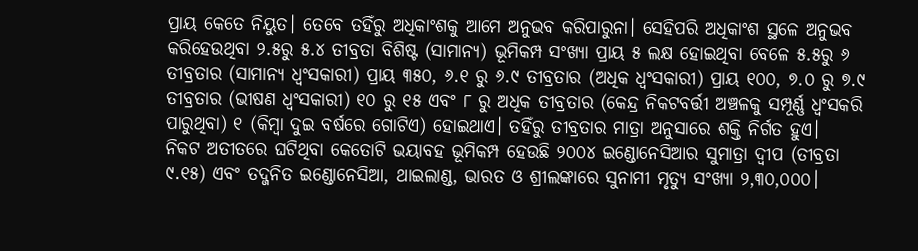ପ୍ରାୟ କେତେ ନିୟୁତ। ତେବେ ତହିଁରୁ ଅଧିକାଂଶକୁ ଆମେ ଅନୁଭବ କରିପାରୁନା। ସେହିପରି ଅଧିକାଂଶ ସ୍ଥଳେ ଅନୁଭବ କରିହେଉଥିବା ୨.୫ରୁ ୫.୪ ତୀବ୍ରତା ବିଶିଷ୍ଟ (ସାମାନ୍ୟ) ଭୂମିକମ୍ପ ସଂଖ୍ୟା ପ୍ରାୟ ୫ ଲକ୍ଷ ହୋଇଥିବା ବେଳେ ୫.୫ରୁ ୬ ତୀବ୍ରତାର (ସାମାନ୍ୟ ଧ୍ୱଂସକାରୀ) ପ୍ରାୟ ୩୫୦, ୬.୧ ରୁ ୬.୯ ତୀବ୍ରତାର (ଅଧିକ ଧ୍ୱଂସକାରୀ) ପ୍ରାୟ ୧୦୦, ୭.୦ ରୁ ୭.୯ ତୀବ୍ରତାର (ଭୀଷଣ ଧ୍ୱଂସକାରୀ) ୧୦ ରୁ ୧୫ ଏବଂ ୮ ରୁ ଅଧିକ ତୀବ୍ରତାର (କେନ୍ଦ୍ର ନିକଟବର୍ତ୍ତୀ ଅଞ୍ଚଳକୁ ସମ୍ପୂର୍ଣ୍ଣ ଧ୍ୱଂସକରି ପାରୁଥିବା) ୧ (କିମ୍ବା ଦୁଇ ବର୍ଷରେ ଗୋଟିଏ) ହୋଇଥାଏ। ତହିଁରୁ ତୀବ୍ରତାର ମାତ୍ରା ଅନୁସାରେ ଶକ୍ତି ନିର୍ଗତ ହୁଏ।
ନିକଟ ଅତୀତରେ ଘଟିଥିବା କେତୋଟି ଭୟାବହ ଭୂମିକମ୍ପ ହେଉଛି ୨୦୦୪ ଇଣ୍ଡୋନେସିଆର ସୁମାତ୍ରା ଦ୍ୱୀପ (ତୀବ୍ରତା ୯.୧୫) ଏବଂ ତଦ୍ଜନିତ ଇଣ୍ଡୋନେସିଆ, ଥାଇଲାଣ୍ଡ, ଭାରତ ଓ ଶ୍ରୀଲଙ୍କାରେ ସୁନାମୀ ମୃତ୍ୟୁ ସଂଖ୍ୟା ୨,୩୦,୦୦୦।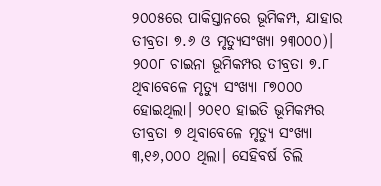୨୦୦୫ରେ ପାକିସ୍ତାନରେ ଭୂମିକମ୍ପ, ଯାହାର ତୀବ୍ରତା ୭.୬ ଓ ମୃତ୍ୟୁସଂଖ୍ୟା ୨୩୦୦୦)। ୨୦୦୮ ଚାଇନା ଭୂମିକମ୍ପର ତୀବ୍ରତା ୭.୮ ଥିବାବେଳେ ମୃତ୍ୟୁ ସଂଖ୍ୟା ୮୭୦୦୦ ହୋଇଥିଲା। ୨୦୧୦ ହାଇତି ଭୂମିକମ୍ପର ତୀବ୍ରତା ୭ ଥିବାବେଳେ ମୃତ୍ୟୁ ସଂଖ୍ୟା ୩,୧୬,୦୦୦ ଥିଲା। ସେହିବର୍ଷ ଚିଲି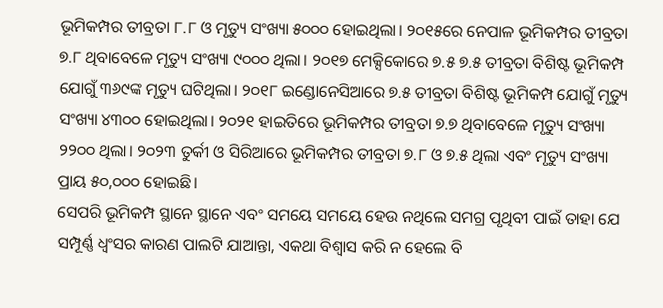ଭୂମିକମ୍ପର ତୀବ୍ରତା ୮.୮ ଓ ମୃତ୍ୟୁ ସଂଖ୍ୟା ୫୦୦୦ ହୋଇଥିଲା। ୨୦୧୫ରେ ନେପାଳ ଭୂମିକମ୍ପର ତୀବ୍ରତା ୭.୮ ଥିବାବେଳେ ମୃତ୍ୟୁ ସଂଖ୍ୟା ୯୦୦୦ ଥିଲା। ୨୦୧୭ ମେକ୍ସିକୋରେ ୭.୫ ୭.୫ ତୀବ୍ରତା ବିଶିଷ୍ଟ ଭୂମିକମ୍ପ ଯୋଗୁଁ ୩୬୯ଙ୍କ ମୃତ୍ୟୁ ଘଟିଥିଲା। ୨୦୧୮ ଇଣ୍ଡୋନେସିଆରେ ୭.୫ ତୀବ୍ରତା ବିଶିଷ୍ଟ ଭୂମିକମ୍ପ ଯୋଗୁଁ ମୃତ୍ୟୁ ସଂଖ୍ୟା ୪୩୦୦ ହୋଇଥିଲା। ୨୦୨୧ ହାଇତିରେ ଭୂମିକମ୍ପର ତୀବ୍ରତା ୭.୭ ଥିବାବେଳେ ମୃତ୍ୟୁ ସଂଖ୍ୟା ୨୨୦୦ ଥିଲା। ୨୦୨୩ ତୁର୍କୀ ଓ ସିରିଆରେ ଭୂମିକମ୍ପର ତୀବ୍ରତା ୭.୮ ଓ ୭.୫ ଥିଲା ଏବଂ ମୃତ୍ୟୁ ସଂଖ୍ୟା ପ୍ରାୟ ୫୦,୦୦୦ ହୋଇଛି।
ସେପରି ଭୂମିକମ୍ପ ସ୍ଥାନେ ସ୍ଥାନେ ଏବଂ ସମୟେ ସମୟେ ହେଉ ନଥିଲେ ସମଗ୍ର ପୃଥିବୀ ପାଇଁ ତାହା ଯେ ସମ୍ପୂର୍ଣ୍ଣ ଧ୍ୱଂସର କାରଣ ପାଲଟି ଯାଆନ୍ତା, ଏକଥା ବିଶ୍ୱାସ କରି ନ ହେଲେ ବି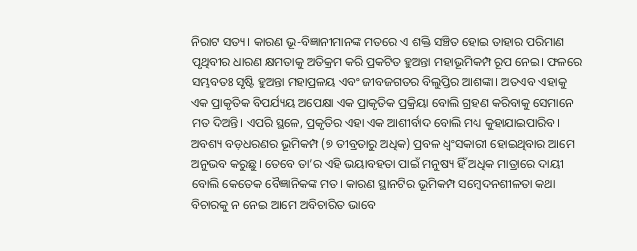ନିରାଟ ସତ୍ୟ। କାରଣ ଭୂ-ବିଜ୍ଞାନୀମାନଙ୍କ ମତରେ ଏ ଶକ୍ତି ସଞ୍ଚିତ ହୋଇ ତାହାର ପରିମାଣ ପୃଥିବୀର ଧାରଣ କ୍ଷମତାକୁ ଅତିକ୍ରମ କରି ପ୍ରକଟିତ ହୁଅନ୍ତା ମହାଭୂମିକମ୍ପ ରୂପ ନେଇ। ଫଳରେ ସମ୍ଭବତଃ ସୃଷ୍ଟି ହୁଅନ୍ତା ମହାପ୍ରଳୟ ଏବଂ ଜୀବଜଗତର ବିଲୁପ୍ତିର ଆଶଙ୍କା। ଅତଏବ ଏହାକୁ ଏକ ପ୍ରାକୃତିକ ବିପର୍ଯ୍ୟୟ ଅପେକ୍ଷା ଏକ ପ୍ରାକୃତିକ ପ୍ରକ୍ରିୟା ବୋଲି ଗ୍ରହଣ କରିବାକୁ ସେମାନେ ମତ ଦିଅନ୍ତି। ଏପରି ସ୍ଥଳେ, ପ୍ରକୃତିର ଏହା ଏକ ଆଶୀର୍ବାଦ ବୋଲି ମଧ୍ୟ କୁହାଯାଇପାରିବ।
ଅବଶ୍ୟ ବଡ଼ଧରଣର ଭୂମିକମ୍ପ (୭ ତୀବ୍ରତାରୁ ଅଧିକ) ପ୍ରବଳ ଧ୍ୱଂସକାରୀ ହୋଇଥିବାର ଆମେ ଅନୁଭବ କରୁଛୁ। ତେବେ ତା’ର ଏହି ଭୟାବହତା ପାଇଁ ମନୁଷ୍ୟ ହିଁ ଅଧିକ ମାତ୍ରାରେ ଦାୟୀ ବୋଲି କେତେକ ବୈଜ୍ଞାନିକଙ୍କ ମତ। କାରଣ ସ୍ଥାନଟିର ଭୂମିକମ୍ପ ସମ୍ବେଦନଶୀଳତା କଥା ବିଚାରକୁ ନ ନେଇ ଆମେ ଅବିଚାରିତ ଭାବେ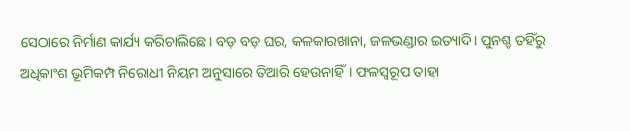ସେଠାରେ ନିର୍ମାଣ କାର୍ଯ୍ୟ କରିଚାଲିଛେ। ବଡ଼ ବଡ଼ ଘର, କଳକାରଖାନା, ଜଳଭଣ୍ଡାର ଇତ୍ୟାଦି। ପୁନଶ୍ଚ ତହିଁରୁ ଅଧିକାଂଶ ଭୂମିକମ୍ପ ନିରୋଧୀ ନିୟମ ଅନୁସାରେ ତିଆରି ହେଉନାହିଁ। ଫଳସ୍ୱରୂପ ତାହା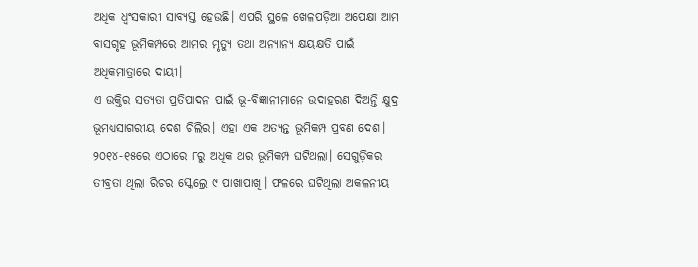ଅଧିକ ଧ୍ୱଂସକାରୀ ସାବ୍ୟସ୍ତ ହେଉଛି। ଏପରି ସ୍ଥଳେ ଖେଳପଡ଼ିଆ ଅପେକ୍ଷା ଆମ ବାସଗୃହ ଭୂମିକମ୍ପରେ ଆମର ମୃତ୍ୟୁ ତଥା ଅନ୍ୟାନ୍ୟ କ୍ଷୟକ୍ଷତି ପାଇଁ ଅଧିକମାତ୍ରାରେ ଦାୟୀ।
ଏ ଉକ୍ତିର ସତ୍ୟତା ପ୍ରତିପାଦନ ପାଇଁ ଭୂ-ବିଜ୍ଞାନୀମାନେ ଉଦାହରଣ ଦିଅନ୍ତି କ୍ଷୁଦ୍ର ଭୂମଧ୍ୟସାଗରୀୟ ଦେଶ ଚିଲିର। ଏହା ଏକ ଅତ୍ୟନ୍ତ ଭୂମିକମ୍ପ ପ୍ରବଣ ଦେଶ। ୨୦୧୪-୧୫ରେ ଏଠାରେ ୮ରୁ ଅଧିକ ଥର ଭୂମିକମ୍ପ ଘଟିଥଲା। ସେଗୁଡ଼ିକର ତୀବ୍ରତା ଥିଲା ରିଚର ସ୍କେଲ୍ରେ ୯ ପାଖାପାଖି। ଫଳରେ ଘଟିଥିଲା ଅକଳନୀୟ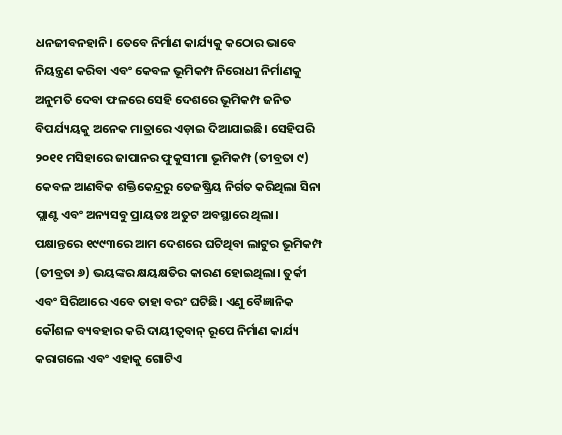ଧନଜୀବନହାନି। ତେବେ ନିର୍ମାଣ କାର୍ଯ୍ୟକୁ କଠୋର ଭାବେ ନିୟନ୍ତ୍ରଣ କରିବା ଏବଂ କେବଳ ଭୂମିକମ୍ପ ନିରୋଧୀ ନିର୍ମାଣକୁ ଅନୁମତି ଦେବା ଫଳରେ ସେହି ଦେଶରେ ଭୂମିକମ୍ପ ଜନିତ ବିପର୍ଯ୍ୟୟକୁ ଅନେକ ମାତ୍ରାରେ ଏଡ଼ାଇ ଦିଆଯାଇଛି। ସେହିପରି ୨୦୧୧ ମସିହାରେ ଜାପାନର ଫୁକୁସୀମା ଭୂମିକମ୍ପ (ତୀବ୍ରତା ୯) କେବଳ ଆଣବିକ ଶକ୍ତିକେନ୍ଦ୍ରରୁ ତେଜଷ୍କ୍ରିୟ ନିର୍ଗତ କରିଥିଲା ସିନା ପ୍ଲାଣ୍ଟ ଏବଂ ଅନ୍ୟସବୁ ପ୍ରାୟତଃ ଅତୁଟ ଅବସ୍ଥାରେ ଥିଲା। ପକ୍ଷାନ୍ତରେ ୧୯୯୩ରେ ଆମ ଦେଶରେ ଘଟିଥିବା ଲାଟୁର ଭୂମିକମ୍ପ (ତୀବ୍ରତା ୬) ଭୟଙ୍କର କ୍ଷୟକ୍ଷତିର କାରଣ ହୋଇଥିଲା। ତୁର୍କୀ ଏବଂ ସିରିଆରେ ଏବେ ତାହା ବରଂ ଘଟିଛି। ଏଣୁ ବୈଜ୍ଞାନିକ କୌଶଳ ବ୍ୟବହାର କରି ଦାୟୀତ୍ୱବାନ୍ ରୂପେ ନିର୍ମାଣ କାର୍ଯ୍ୟ କରାଗଲେ ଏବଂ ଏହାକୁ ଗୋଟିଏ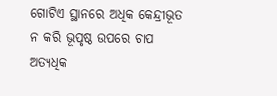ଗୋଟିଏ ସ୍ଥାନରେ ଅଧିକ କେନ୍ଦ୍ରୀଭୂତ ନ କରି ଭୂପୃଷ୍ଠ ଉପରେ ଚାପ ଅତ୍ୟଧିକ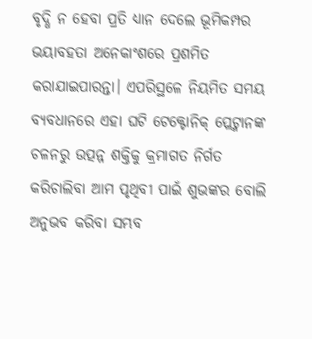ବୃଦ୍ଧି ନ ହେବା ପ୍ରତି ଧ୍ୟାନ ଦେଲେ ଭୂମିକମ୍ପର ଭୟାବହତା ଅନେକାଂଶରେ ପ୍ରଶମିତ କରାଯାଇପାରନ୍ତା। ଏପରିସ୍ଥଳେ ନିୟମିତ ସମୟ ବ୍ୟବଧାନରେ ଏହା ଘଟି ଟେକ୍ଟୋନିକ୍ ପ୍ଲେଟ୍ମାନଙ୍କ ଚଳନରୁ ଉତ୍ପନ୍ନ ଶକ୍ତିକୁ କ୍ରମାଗତ ନିର୍ଗତ କରିଚାଲିବା ଆମ ପୃଥିବୀ ପାଇଁ ଶୁଭଙ୍କର ବୋଲି ଅନୁଭବ କରିବା ସମ୍ଭବ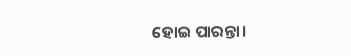ହୋଇ ପାରନ୍ତା।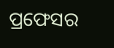ପ୍ରଫେସର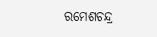ରମେଶଚନ୍ଦ୍ର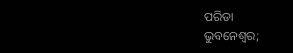ପରିଡା
ଭୁବନେଶ୍ୱର;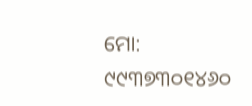ମୋ: ୯୯୩୭୩୦୧୪୬୦